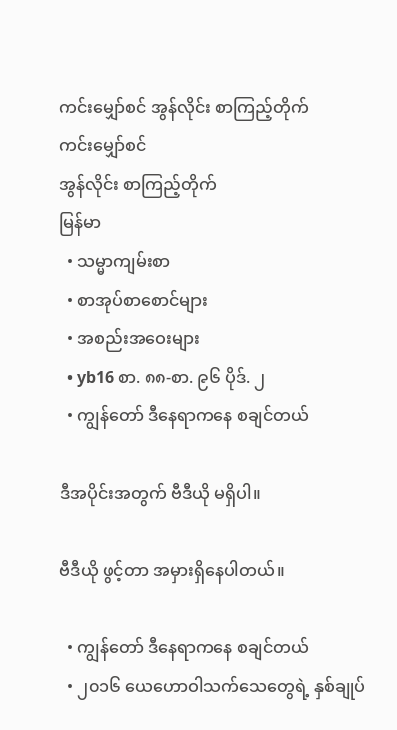ကင်းမျှော်စင် အွန်လိုင်း စာကြည့်တိုက်
ကင်းမျှော်စင်
အွန်လိုင်း စာကြည့်တိုက်
မြန်မာ
  • သမ္မာကျမ်းစာ
  • စာအုပ်စာစောင်များ
  • အစည်းအဝေးများ
  • yb16 စာ. ၈၈-စာ. ၉၆ ပိုဒ်. ၂
  • ကျွန်တော် ဒီနေရာကနေ စချင်တယ်

ဒီအပိုင်းအတွက် ဗီဒီယို မရှိပါ။

ဗီဒီယို ဖွင့်တာ အမှားရှိနေပါတယ်။

  • ကျွန်တော် ဒီနေရာကနေ စချင်တယ်
  • ၂၀၁၆ ယေဟောဝါသက်သေတွေရဲ့ နှစ်ချုပ်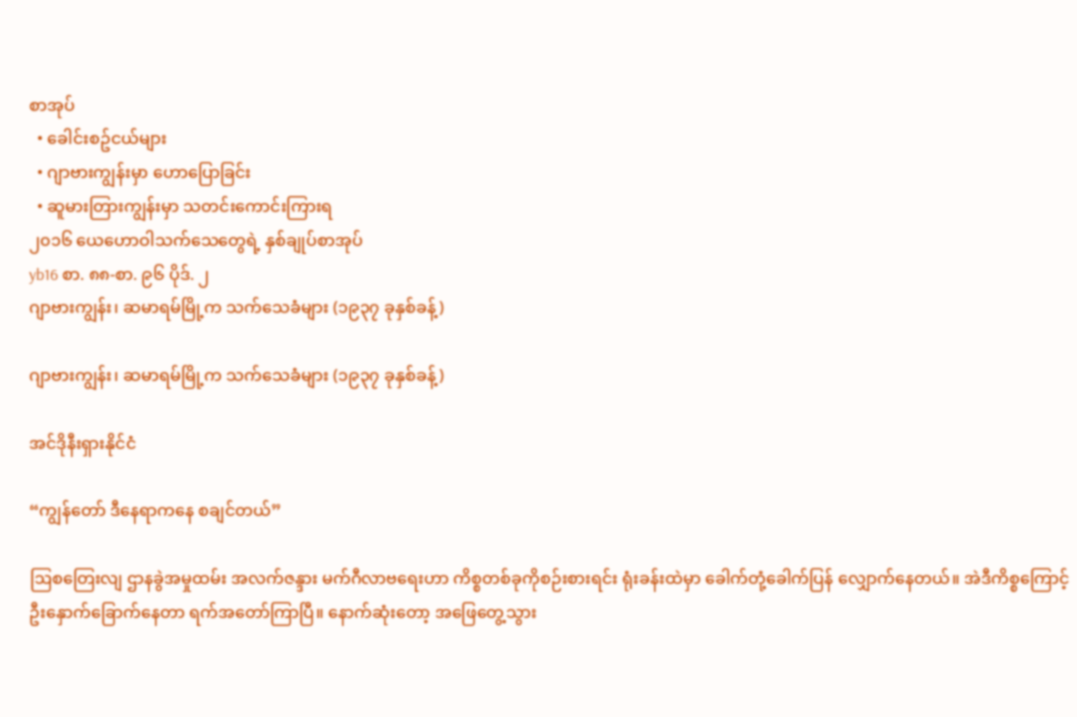စာအုပ်
  • ခေါင်းစဥ်ငယ်များ
  • ဂျာဗားကျွန်းမှာ ဟောပြောခြင်း
  • ဆူမားတြားကျွန်းမှာ သတင်းကောင်းကြားရ
၂၀၁၆ ယေဟောဝါသက်သေတွေရဲ့ နှစ်ချုပ်စာအုပ်
yb16 စာ. ၈၈-စာ. ၉၆ ပိုဒ်. ၂
ဂျာဗားကျွန်း၊ ဆမာရမ်မြို့က သက်သေခံများ (၁၉၃၇ ခုနှစ်ခန့်)

ဂျာဗားကျွန်း၊ ဆမာရမ်မြို့က သက်သေခံများ (၁၉၃၇ ခုနှစ်ခန့်)

အင်ဒိုနီးရှားနိုင်ငံ

“ကျွန်တော် ဒီနေရာကနေ စချင်တယ်”

ဩစတြေးလျ ဌာနခွဲအမှုထမ်း အလက်ဇန္ဒား မက်ဂီလာဗရေးဟာ ကိစ္စတစ်ခုကိုစဉ်းစားရင်း ရုံးခန်းထဲမှာ ခေါက်တုံ့ခေါက်ပြန် လျှောက်နေတယ်။ အဲဒီကိစ္စကြောင့် ဦးနှောက်ခြောက်နေတာ ရက်အတော်ကြာပြီ။ နောက်ဆုံးတော့ အဖြေတွေ့သွား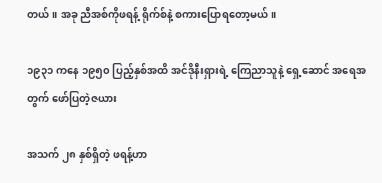တယ်။ အခု ညီအစ်ကိုဖရန့် ရိုက်စ်နဲ့ စကားပြောရတော့မယ်။

၁၉၃၁ ကနေ ၁၉၅၀ ပြည့်နှစ်အထိ အင်ဒိုနီးရှားရဲ့ ကြေညာသူနဲ့ ရှေ့ဆောင် အရေအတွက် ဖော်ပြတဲ့ဇယား

အသက် ၂၈ နှစ်ရှိတဲ့ ဖရန့်ဟာ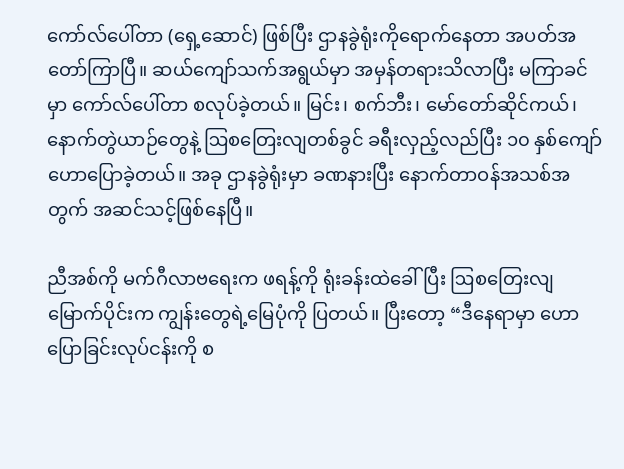ကော်လ်ပေါ်တာ (ရှေ့ဆောင်) ဖြစ်ပြီး ဌာနခွဲရုံးကိုရောက်နေတာ အပတ်အတော်ကြာပြီ။ ဆယ်ကျော်သက်အရွယ်မှာ အမှန်တရားသိလာပြီး မကြာခင်မှာ ကော်လ်ပေါ်တာ စလုပ်ခဲ့တယ်။ မြင်း၊ စက်ဘီး၊ မော်တော်ဆိုင်ကယ်၊ နောက်တွဲယာဉ်တွေနဲ့ ဩစတြေးလျတစ်ခွင် ခရီးလှည့်လည်ပြီး ၁၀ နှစ်ကျော် ဟောပြောခဲ့တယ်။ အခု ဌာနခွဲရုံးမှာ ခဏနားပြီး နောက်တာဝန်အသစ်အတွက် အဆင်သင့်ဖြစ်နေပြီ။

ညီအစ်ကို မက်ဂီလာဗရေးက ဖရန့်ကို ရုံးခန်းထဲခေါ်ပြီး ဩစတြေးလျမြောက်ပိုင်းက ကျွန်းတွေရဲ့မြေပုံကို ပြတယ်။ ပြီးတော့ “ဒီနေရာမှာ ဟောပြောခြင်းလုပ်ငန်းကို စ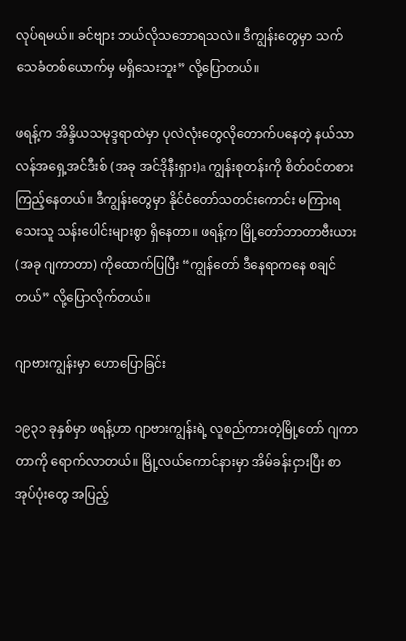လုပ်ရမယ်။ ခင်ဗျား ဘယ်လိုသဘောရသလဲ။ ဒီကျွန်းတွေမှာ သက်သေခံတစ်ယောက်မှ မရှိသေးဘူး” လို့ပြောတယ်။

ဖရန့်က အိန္ဒိယသမုဒ္ဒရာထဲမှာ ပုလဲလုံးတွေလိုတောက်ပနေတဲ့ နယ်သာလန်အရှေ့အင်ဒီးစ် (အခု အင်ဒိုနီးရှား)a ကျွန်းစုတန်းကို စိတ်ဝင်တစားကြည့်နေတယ်။ ဒီကျွန်းတွေမှာ နိုင်ငံတော်သတင်းကောင်း မကြားရသေးသူ သန်းပေါင်းများစွာ ရှိနေတာ။ ဖရန့်က မြို့တော်ဘာတာဗီးယား (အခု ဂျကာတာ) ကိုထောက်ပြပြီး “ကျွန်တော် ဒီနေရာကနေ စချင်တယ်” လို့ပြောလိုက်တယ်။

ဂျာဗားကျွန်းမှာ ဟောပြောခြင်း

၁၉၃၁ ခုနှစ်မှာ ဖရန့်ဟာ ဂျာဗားကျွန်းရဲ့ လူစည်ကားတဲ့မြို့တော် ဂျကာတာကို ရောက်လာတယ်။ မြို့လယ်ကောင်နားမှာ အိမ်ခန်းငှားပြီး စာအုပ်ပုံးတွေ အပြည့်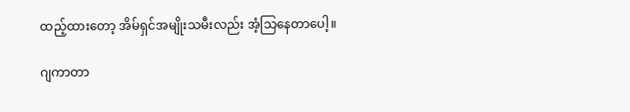ထည့်ထားတော့ အိမ်ရှင်အမျိုးသမီးလည်း အံ့သြနေတာပေါ့။

ဂျကာတာ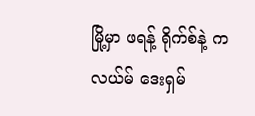မြို့မှာ ဖရန့် ရိုက်စ်နဲ့ ကလယ်မ် ဒေးရှမ်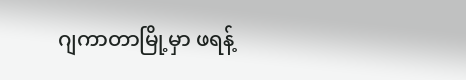ဂျကာတာမြို့မှာ ဖရန့်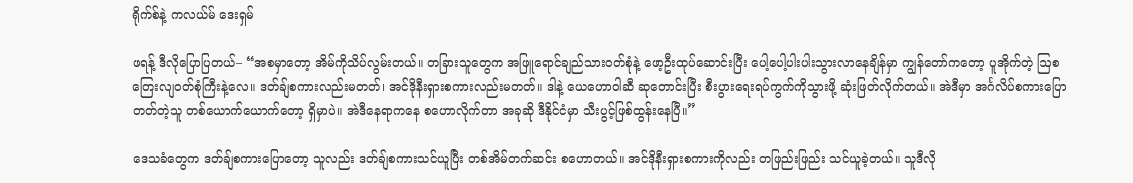ရိုက်စ်နဲ့ ကလယ်မ် ဒေးရှမ်

ဖရန့် ဒီလိုပြောပြတယ်– “အစမှာတော့ အိမ်ကိုသိပ်လွမ်းတယ်။ တခြားသူတွေက အဖြူရောင်ချည်သားဝတ်စုံနဲ့ ဖော့ဦးထုပ်ဆောင်းပြီး ပေါ့ပေါ့ပါးပါးသွားလာနေချိန်မှာ ကျွန်တော်ကတော့ ပူအိုက်တဲ့ ဩစတြေးလျဝတ်စုံကြီးနဲ့လေ။ ဒတ်ချ်စကားလည်းမတတ်၊ အင်ဒိုနီးရှားစကားလည်းမတတ်။ ဒါနဲ့ ယေဟောဝါဆီ ဆုတောင်းပြီး စီးပွားရေးရပ်ကွက်ကိုသွားဖို့ ဆုံးဖြတ်လိုက်တယ်။ အဲဒီမှာ အင်္ဂလိပ်စကားပြောတတ်တဲ့သူ တစ်ယောက်ယောက်တော့ ရှိမှာပဲ။ အဲဒီနေရာကနေ စဟောလိုက်တာ အခုဆို ဒီနိုင်ငံမှာ သီးပွင့်ဖြစ်ထွန်းနေပြီ။”

ဒေသခံတွေက ဒတ်ချ်စကားပြောတော့ သူလည်း ဒတ်ချ်စကားသင်ယူပြီး တစ်အိမ်တက်ဆင်း စဟောတယ်။ အင်ဒိုနီးရှားစကားကိုလည်း တဖြည်းဖြည်း သင်ယူခဲ့တယ်။ သူဒီလို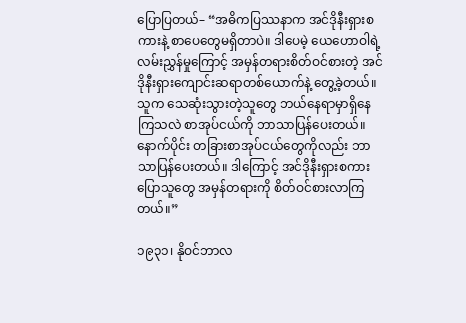ပြောပြတယ်– “အဓိကပြဿနာက အင်ဒိုနီးရှားစကားနဲ့ စာပေတွေမရှိတာပဲ။ ဒါပေမဲ့ ယေဟောဝါရဲ့လမ်းညွှန်မှုကြောင့် အမှန်တရားစိတ်ဝင်စားတဲ့ အင်ဒိုနီးရှားကျောင်းဆရာတစ်ယောက်နဲ့ တွေ့ခဲ့တယ်။ သူက သေဆုံးသွားတဲ့သူတွေ ဘယ်နေရာမှာရှိနေကြသလဲ စာအုပ်ငယ်ကို ဘာသာပြန်ပေးတယ်။ နောက်ပိုင်း တခြားစာအုပ်ငယ်တွေကိုလည်း ဘာသာပြန်ပေးတယ်။ ဒါကြောင့် အင်ဒိုနီးရှားစကားပြောသူတွေ အမှန်တရားကို စိတ်ဝင်စားလာကြတယ်။”

၁၉၃၁၊ နိုဝင်ဘာလ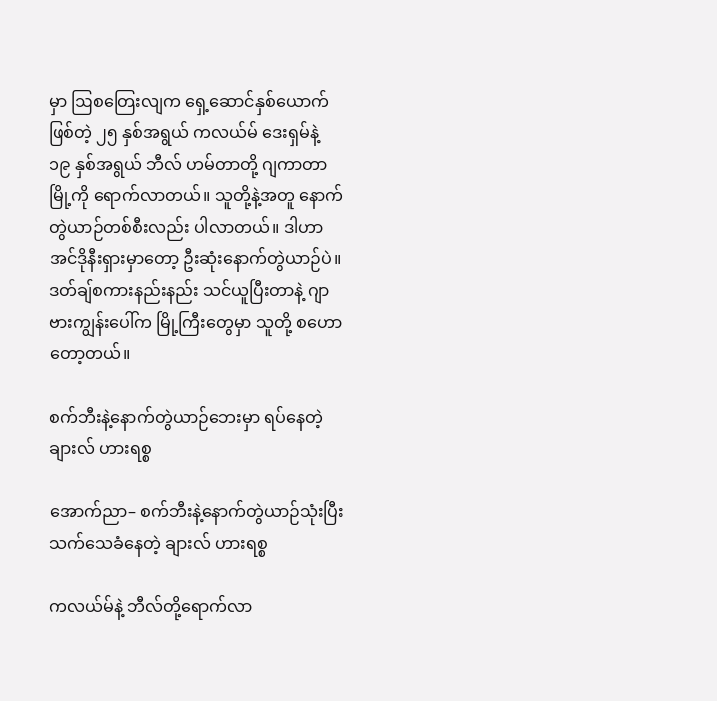မှာ ဩစတြေးလျက ရှေ့ဆောင်နှစ်ယောက်ဖြစ်တဲ့ ၂၅ နှစ်အရွယ် ကလယ်မ် ဒေးရှမ်နဲ့ ၁၉ နှစ်အရွယ် ဘီလ် ဟမ်တာတို့ ဂျကာတာမြို့ကို ရောက်လာတယ်။ သူတို့နဲ့အတူ နောက်တွဲယာဉ်တစ်စီးလည်း ပါလာတယ်။ ဒါဟာ အင်ဒိုနီးရှားမှာတော့ ဦးဆုံးနောက်တွဲယာဉ်ပဲ။ ဒတ်ချ်စကားနည်းနည်း သင်ယူပြီးတာနဲ့ ဂျာဗားကျွန်းပေါ်က မြို့ကြီးတွေမှာ သူတို့ စဟောတော့တယ်။

စက်ဘီးနဲ့နောက်တွဲယာဉ်ဘေးမှာ ရပ်နေတဲ့ ချားလ် ဟားရစ္စ

အောက်ညာ– စက်ဘီးနဲ့နောက်တွဲယာဉ်သုံးပြီး သက်သေခံနေတဲ့ ချားလ် ဟားရစ္စ

ကလယ်မ်နဲ့ ဘီလ်တို့ရောက်လာ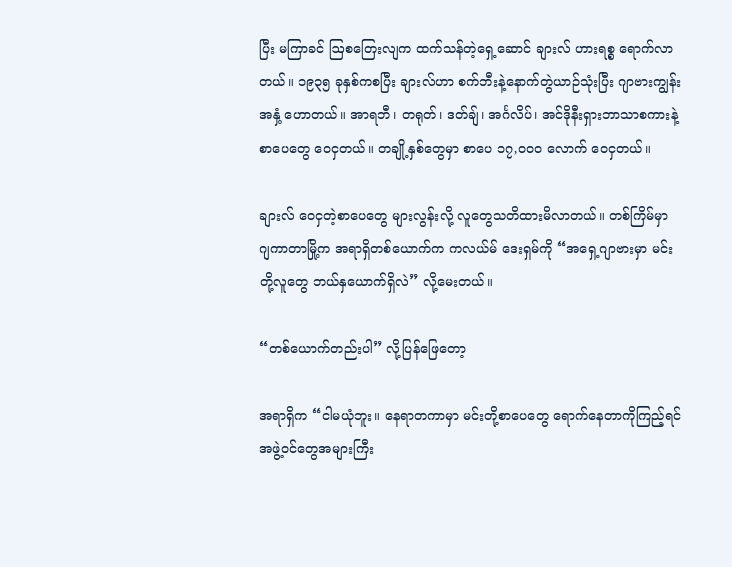ပြီး မကြာခင် ဩစတြေးလျက ထက်သန်တဲ့ရှေ့ဆောင် ချားလ် ဟားရစ္စ ရောက်လာတယ်။ ၁၉၃၅ ခုနှစ်ကစပြီး ချားလ်ဟာ စက်ဘီးနဲ့နောက်တွဲယာဉ်သုံးပြီး ဂျာဗားကျွန်းအနှံ့ ဟောတယ်။ အာရဘီ၊ တရုတ်၊ ဒတ်ချ်၊ အင်္ဂလိပ်၊ အင်ဒိုနီးရှားဘာသာစကားနဲ့ စာပေတွေ ဝေငှတယ်။ တချို့နှစ်တွေမှာ စာပေ ၁၇,၀၀၀ လောက် ဝေငှတယ်။

ချားလ် ဝေငှတဲ့စာပေတွေ များလွန်းလို့ လူတွေသတိထားမိလာတယ်။ တစ်ကြိမ်မှာ ဂျကာတာမြို့က အရာရှိတစ်ယောက်က ကလယ်မ် ဒေးရှမ်ကို “အရှေ့ဂျာဗားမှာ မင်းတို့လူတွေ ဘယ်နှယောက်ရှိလဲ” လို့မေးတယ်။

“တစ်ယောက်တည်းပါ” လို့ပြန်ဖြေတော့

အရာရှိက “ငါမယုံဘူး။ နေရာတကာမှာ မင်းတို့စာပေတွေ ရောက်နေတာကိုကြည့်ရင် အဖွဲ့ဝင်တွေအများကြီး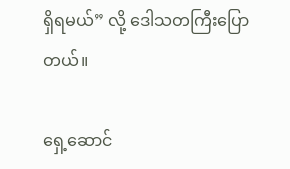ရှိရမယ်” လို့ ဒေါသတကြီးပြောတယ်။

ရှေ့ဆောင်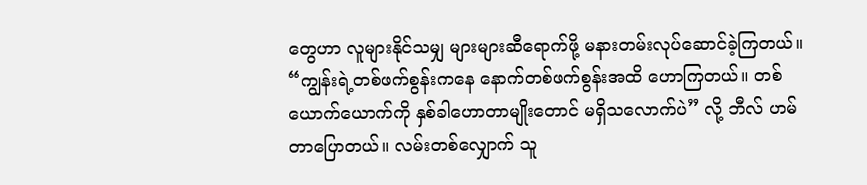တွေဟာ လူများနိုင်သမျှ များများဆီရောက်ဖို့ မနားတမ်းလုပ်ဆောင်ခဲ့ကြတယ်။ “ကျွန်းရဲ့တစ်ဖက်စွန်းကနေ နောက်တစ်ဖက်စွန်းအထိ ဟောကြတယ်။ တစ်ယောက်ယောက်ကို နှစ်ခါဟောတာမျိုးတောင် မရှိသလောက်ပဲ” လို့ ဘီလ် ဟမ်တာပြောတယ်။ လမ်းတစ်လျှောက် သူ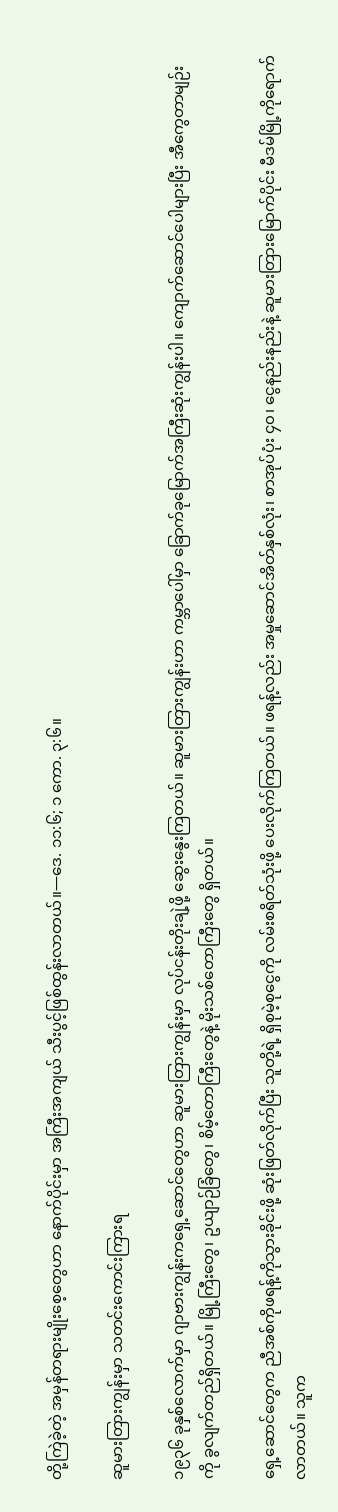တို့ကြဲခဲ့တဲ့ အမှန်တရားမျိုးစေ့တွေဟာ နောက်ပိုင်းမှာ အကြီးအကျယ် သီးပွင့်ဖြစ်ထွန်းလာတယ်။—ဒေ. ၁၁:၆; ၁ ကော. ၃:၆။

ဆူမားတြားကျွန်းမှာ သတင်းကောင်းကြားရ

၁၉၃၆ ခုနှစ်လောက်မှာ ဂျာဗားကျွန်းကရှေ့ဆောင်တွေဟာ ဆူမားတြားကျွန်းမှာ လုပ်ငန်းတိုးချဲ့ဖို့ ဆွေးနွေးကြတယ်။ ဆူမားတြားကျွန်းဟာ ကမ္ဘာပေါ်မှာ ခြောက်ခုမြောက်အကြီးဆုံးကျွန်းပါ။ ကျောက်ဆောင်ပေါများပြီး အီကွေတာမျဉ်းကို ခွလျက်တည်ရှိတယ်။ မြို့ကြီးတွေ၊ ဥယျာဉ်ခြံတွေ၊ စိမ့်တောကြီးတွေနဲ့ မိုးသစ်တောကြီးတွေ ရှိတယ်။

ရှေ့ဆောင်တွေက ညီအစ်ကိုဖရန့်ကိုသွားခိုင်းဖို့ ဆုံးဖြတ်လိုက်ပြီး သူတို့ရဲ့ ရှိစုမဲ့စုငွေကို လမ်းစရိတ်သုံးဖို့ ပေးလိုက်ကြတယ်။ ဖရန့်လည်း အမှုဆောင်အိတ်နှစ်လုံး၊ စာအုပ်ပုံး ၄၀၊ ငွေနည်းနည်းနဲ့ ဆူမားတြားမြောက်ပိုင်း မီဒမ်မြို့ကိုရောက်လာတယ်။ သူက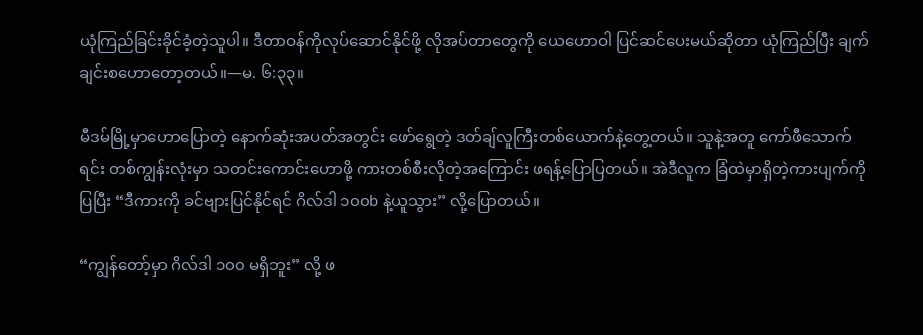ယုံကြည်ခြင်းခိုင်ခံ့တဲ့သူပါ။ ဒီတာဝန်ကိုလုပ်ဆောင်နိုင်ဖို့ လိုအပ်တာတွေကို ယေဟောဝါ ပြင်ဆင်ပေးမယ်ဆိုတာ ယုံကြည်ပြီး ချက်ချင်းစဟောတော့တယ်။—မ. ၆:၃၃။

မီဒမ်မြို့မှာဟောပြောတဲ့ နောက်ဆုံးအပတ်အတွင်း ဖော်ရွေတဲ့ ဒတ်ချ်လူကြီးတစ်ယောက်နဲ့တွေ့တယ်။ သူနဲ့အတူ ကော်ဖီသောက်ရင်း တစ်ကျွန်းလုံးမှာ သတင်းကောင်းဟောဖို့ ကားတစ်စီးလိုတဲ့အကြောင်း ဖရန့်ပြောပြတယ်။ အဲဒီလူက ခြံထဲမှာရှိတဲ့ကားပျက်ကိုပြပြီး “ဒီကားကို ခင်ဗျားပြင်နိုင်ရင် ဂိလ်ဒါ ၁၀၀b နဲ့ယူသွား” လို့ပြောတယ်။

“ကျွန်တော့်မှာ ဂိလ်ဒါ ၁၀၀ မရှိဘူး” လို့ ဖ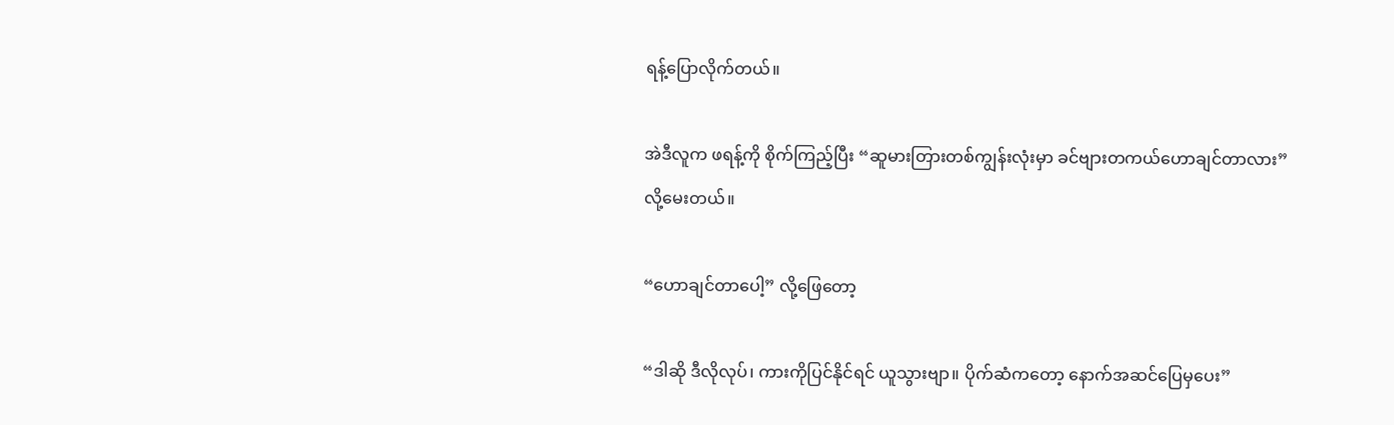ရန့်ပြောလိုက်တယ်။

အဲဒီလူက ဖရန့်ကို စိုက်ကြည့်ပြီး “ဆူမားတြားတစ်ကျွန်းလုံးမှာ ခင်ဗျားတကယ်ဟောချင်တာလား” လို့မေးတယ်။

“ဟောချင်တာပေါ့” လို့ဖြေတော့

“ဒါဆို ဒီလိုလုပ်၊ ကားကိုပြင်နိုင်ရင် ယူသွားဗျာ။ ပိုက်ဆံကတော့ နောက်အဆင်ပြေမှပေး”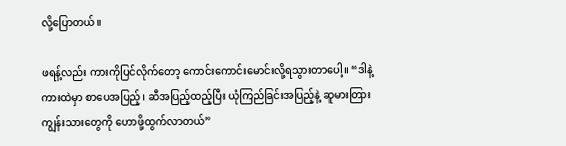လို့ပြောတယ်။

ဖရန့်လည်း ကားကိုပြင်လိုက်တော့ ကောင်းကောင်းမောင်းလို့ရသွားတာပေါ့။ “ဒါနဲ့ ကားထဲမှာ စာပေအပြည့်၊ ဆီအပြည့်ထည့်ပြီး ယုံကြည်ခြင်းအပြည့်နဲ့ ဆူမားတြားကျွန်းသားတွေကို ဟောဖို့ထွက်လာတယ်”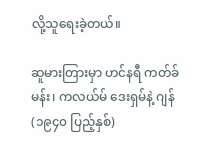လို့သူရေးခဲ့တယ်။

ဆူမားတြားမှာ ဟင်နရီ ကတ်ခ်မန်း၊ ကလယ်မ် ဒေးရှမ်နဲ့ ဂျန် (၁၉၄၀ ပြည့်နှစ်)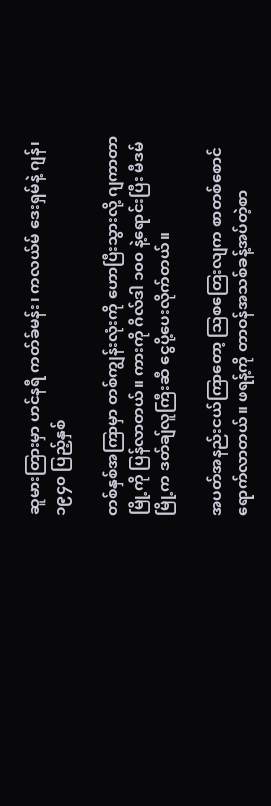ဆူမားတြားမှာ ဟင်နရီ ကတ်ခ်မန်း၊ ကလယ်မ် ဒေးရှမ်နဲ့ ဂျန်၊ ၁၉၄၀ ပြည့်နှစ်

တစ်နှစ်အကြာမှာ တစ်ကျွန်းလုံးကို ဟောပြီးသွားလို့ ဂျကာတာမြို့ကို ပြန်လာတယ်။ ကားကို ဂိလ်ဒါ ၁၀၀ နဲ့ရောင်းပြီး မီဒမ်မြို့က ဒတ်ချ်လူကြီးဆီ ငွေပို့ပေးလိုက်တယ်။

အပတ်အနည်းငယ်ကြာတော့ ဩစတြေးလျက စာတစ်စောင် ရောက်လာတယ်။ ဖရန့်ကို တာဝန်အသစ်ခန့်အပ်တဲ့စာ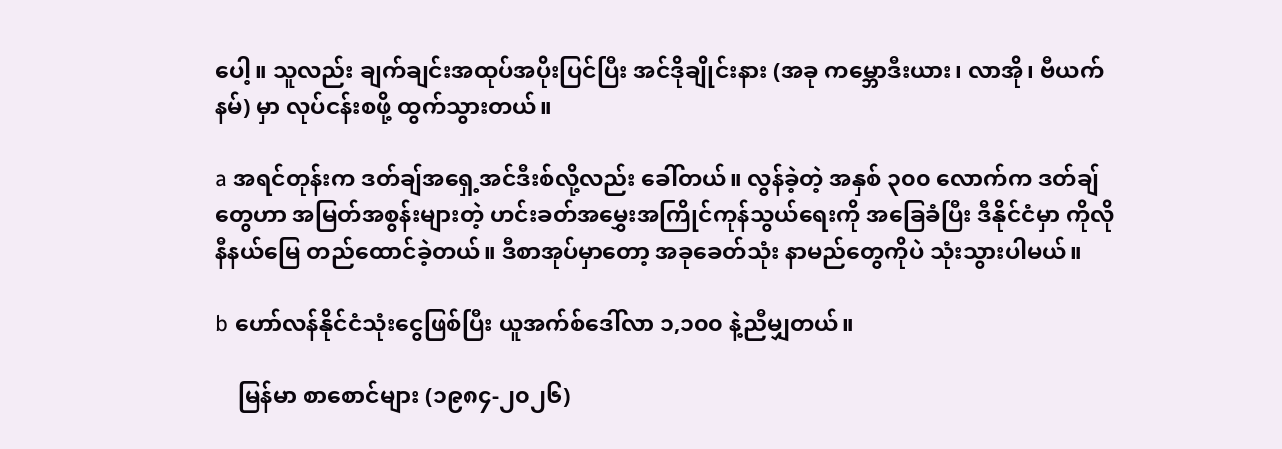ပေါ့။ သူလည်း ချက်ချင်းအထုပ်အပိုးပြင်ပြီး အင်ဒိုချိုင်းနား (အခု ကမ္ဘောဒီးယား၊ လာအို၊ ဗီယက်နမ်) မှာ လုပ်ငန်းစဖို့ ထွက်သွားတယ်။

a အရင်တုန်းက ဒတ်ချ်အရှေ့အင်ဒီးစ်လို့လည်း ခေါ်တယ်။ လွန်ခဲ့တဲ့ အနှစ် ၃၀၀ လောက်က ဒတ်ချ်တွေဟာ အမြတ်အစွန်းများတဲ့ ဟင်းခတ်အမွှေးအကြိုင်ကုန်သွယ်ရေးကို အခြေခံပြီး ဒီနိုင်ငံမှာ ကိုလိုနီနယ်မြေ တည်ထောင်ခဲ့တယ်။ ဒီစာအုပ်မှာတော့ အခုခေတ်သုံး နာမည်တွေကိုပဲ သုံးသွားပါမယ်။

b ဟော်လန်နိုင်ငံသုံးငွေဖြစ်ပြီး ယူအက်စ်ဒေါ်လာ ၁,၁၀၀ နဲ့ညီမျှတယ်။

    မြန်မာ စာစောင်များ (၁၉၈၄-၂၀၂၆)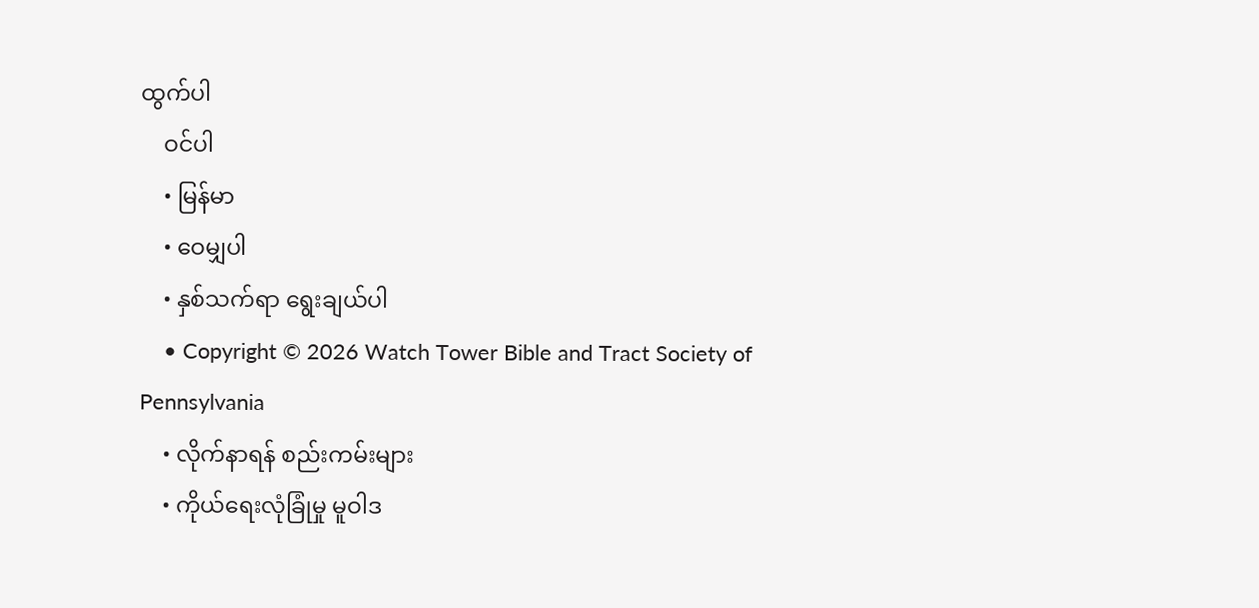ထွက်ပါ
    ဝင်ပါ
    • မြန်မာ
    • ဝေမျှပါ
    • နှစ်သက်ရာ ရွေးချယ်ပါ
    • Copyright © 2026 Watch Tower Bible and Tract Society of Pennsylvania
    • လိုက်နာရန် စည်းကမ်းများ
    • ကိုယ်ရေးလုံခြုံမှု မူဝါဒ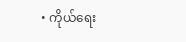• ကိုယ်ရေး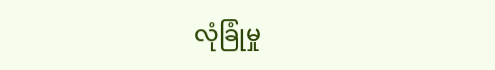လုံခြုံမှု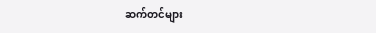ဆက်တင်များ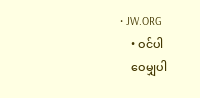• JW.ORG
    • ဝင်ပါ
    ဝေမျှပါ